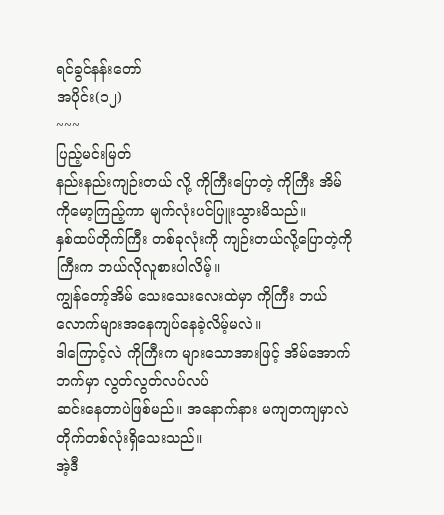ရင်ခွင်နန်းတော်
အပိုင်း(၁၂)
~~~
ပြည့်မင်းမြတ်
နည်းနည်းကျဉ်းတယ် လို့ ကိုကြီးပြောတဲ့ ကိုကြီး အိမ်ကိုမော့ကြည့်ကာ မျက်လုံးပင်ပြူးသွားမိသည်။
နှစ်ထပ်တိုက်ကြီး တစ်ခုလုံးကို ကျဉ်းတယ်လို့ပြောတဲ့ကိုကြီးက ဘယ်လိုလူစားပါလိမ့်။
ကျွန်တော့်အိမ် သေးသေးလေးထဲမှာ ကိုကြီး ဘယ်လောက်များအနေကျပ်နေခဲ့လိမ့်မလဲ။
ဒါကြောင့်လဲ ကိုကြီးက များသောအားဖြင့် အိမ်အောက်ဘက်မှာ လွတ်လွတ်လပ်လပ်
ဆင်းနေတာပဲဖြစ်မည်။ အနောက်နား မကျတကျမှာလဲ တိုက်တစ်လုံးရှိသေးသည်။
အဲ့ဒီ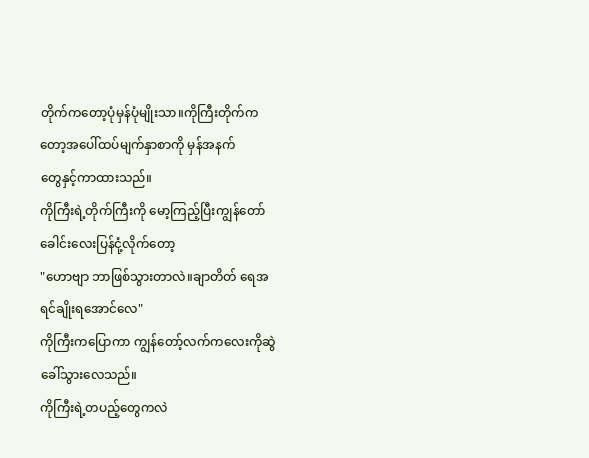တိုက်ကတော့ပုံမှန်ပုံမျိုးသာ။ကိုကြီးတိုက်ကတော့အပေါ်ထပ်မျက်နှာစာကို မှန်အနက်
တွေနှင့်ကာထားသည်။
ကိုကြီးရဲ့တိုက်ကြီးကို မော့ကြည့်ပြီးကျွန်တော် ခေါင်းလေးပြန်ငုံ့လိုက်တော့
"ဟောဗျာ ဘာဖြစ်သွားတာလဲ။ချာတိတ် ရေအရင်ချိုးရအောင်လေ"
ကိုကြီးကပြောကာ ကျွန်တော့်လက်ကလေးကိုဆွဲခေါ်သွားလေသည်။
ကိုကြီးရဲ့တပည့်တွေကလဲ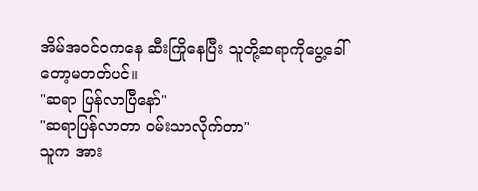အိမ်အဝင်ဝကနေ ဆီးကြိုနေပြီး သူတို့ဆရာကိုပွေ့ခေါ်တော့မတတ်ပင်။
"ဆရာ ပြန်လာပြီနော်"
"ဆရာပြန်လာတာ ဝမ်းသာလိုက်တာ"
သူက အား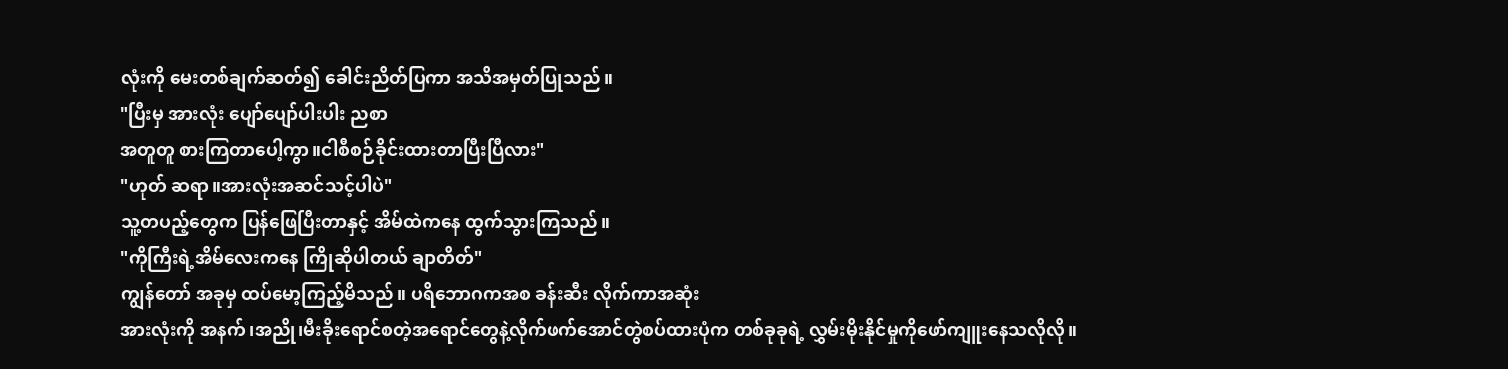လုံးကို မေးတစ်ချက်ဆတ်၍ ခေါင်းညိတ်ပြကာ အသိအမှတ်ပြုသည်။
"ပြီးမှ အားလုံး ပျော်ပျော်ပါးပါး ညစာ
အတူတူ စားကြတာပေါ့ကွာ။ငါစီစဉ်ခိုင်းထားတာပြီးပြီလား"
"ဟုတ် ဆရာ။အားလုံးအဆင်သင့်ပါပဲ"
သူ့တပည့်တွေက ပြန်ဖြေပြီးတာနှင့် အိမ်ထဲကနေ ထွက်သွားကြသည်။
"ကိုကြီးရဲ့အိမ်လေးကနေ ကြိုဆိုပါတယ် ချာတိတ်"
ကျွန်တော် အခုမှ ထပ်မော့ကြည့်မိသည်။ ပရိဘောဂကအစ ခန်းဆီး လိုက်ကာအဆုံး
အားလုံးကို အနက်၊အညို၊မီးခိုးရောင်စတဲ့အရောင်တွေနဲ့လိုက်ဖက်အောင်တွဲစပ်ထားပုံက တစ်ခုခုရဲ့ လွှမ်းမိုးနိုင်မှုကိုဖော်ကျူးနေသလိုလို။